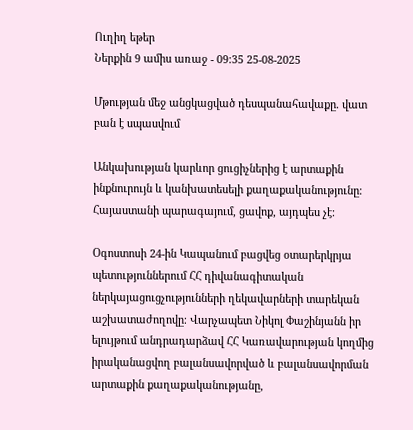Ուղիղ եթեր
Ներքին 9 ամիս առաջ - 09:35 25-08-2025

Մթության մեջ անցկացված դեսպանահավաքը. վատ բան է սպասվում

Անկախության կարևոր ցուցիչներից է արտաքին ինքնուրույն և կանխատեսելի քաղաքականությունը։ Հայաստանի պարագայում, ցավոք, այդպես չէ։

Օգոստոսի 24-ին Կապանում բացվեց օտարերկրյա պետություններում ՀՀ դիվանագիտական ներկայացուցչությունների ղեկավարների տարեկան աշխատաժողովը։ Վարչապետ Նիկոլ Փաշինյանն իր ելույթում անդրադարձավ ՀՀ Կառավարության կողմից իրականացվող բալանսավորված և բալանսավորման արտաքին քաղաքականությանը,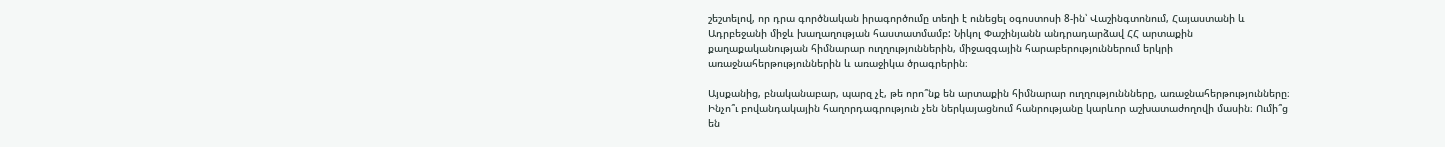շեշտելով, որ դրա գործնական իրագործումը տեղի է ունեցել օգոստոսի 8-ին՝ Վաշինգտոնում, Հայաստանի և Ադրբեջանի միջև խաղաղության հաստատմամբ: Նիկոլ Փաշինյանն անդրադարձավ ՀՀ արտաքին քաղաքականության հիմնարար ուղղություններին, միջազգային հարաբերություններում երկրի առաջնահերթություններին և առաջիկա ծրագրերին։

Այսքանից, բնականաբար, պարզ չէ, թե որո՞նք են արտաքին հիմնարար ուղղություննները, առաջնահերթությունները։ Ինչո՞ւ բովանդակային հաղորդագրություն չեն ներկայացնում հանրությանը կարևոր աշխատաժողովի մասին։ Ումի՞ց են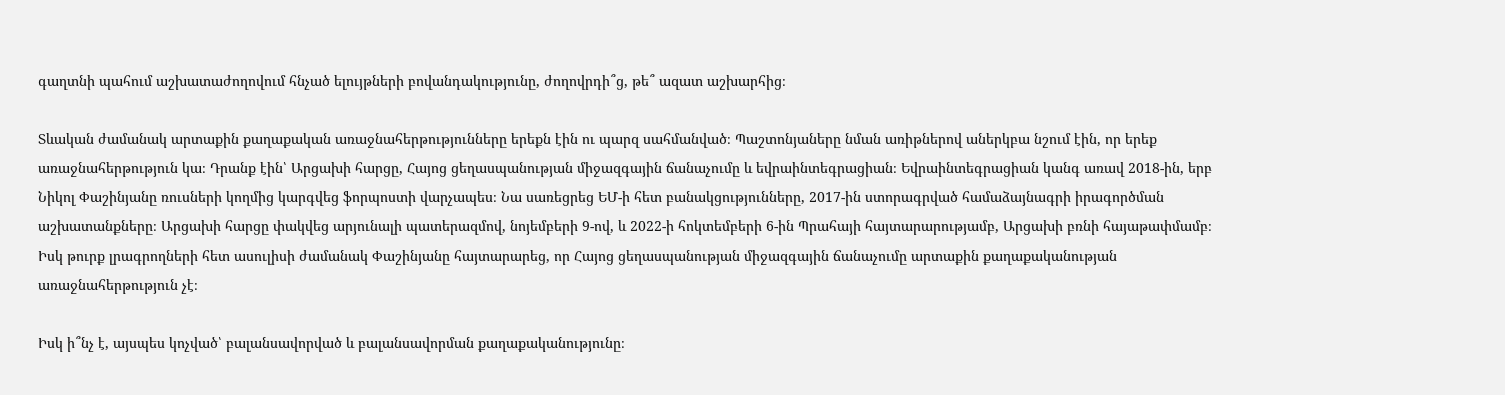գաղտնի պահում աշխատաժողովում հնչած ելույթների բովանդակությունը, ժողովրդի՞ց, թե՞ ազատ աշխարհից։

Տևական ժամանակ արտաքին քաղաքական առաջնահերթությունները երեքն էին ու պարզ սահմանված։ Պաշտոնյաները նման առիթներով աներկբա նշում էին, որ երեք առաջնահերթություն կա։ Դրանք էին՝ Արցախի հարցը, Հայոց ցեղասպանության միջազգային ճանաչումը և եվրաինտեգրացիան։ Եվրաինտեգրացիան կանգ առավ 2018-ին, երբ Նիկոլ Փաշինյանը ռուսների կողմից կարգվեց ֆորպոստի վարչապես։ Նա սառեցրեց ԵՄ-ի հետ բանակցությունները, 2017-ին ստորագրված համաձայնագրի իրագործման աշխատանքները։ Արցախի հարցը փակվեց արյունալի պատերազմով, նոյեմբերի 9-ով, և 2022-ի հոկտեմբերի 6-ին Պրահայի հայտարարությամբ, Արցախի բռնի հայաթափմամբ։ Իսկ թուրք լրագրողների հետ ասուլիսի ժամանակ Փաշինյանը հայտարարեց, որ Հայոց ցեղասպանության միջազգային ճանաչումը արտաքին քաղաքականության առաջնահերթություն չէ։

Իսկ ի՞նչ է, այսպես կոչված՝ բալանսավորված և բալանսավորման քաղաքականությունը։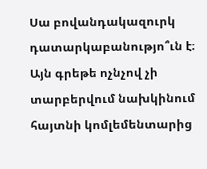Սա բովանդակազուրկ դատարկաբանությո՞ւն է։ Այն գրեթե ոչնչով չի տարբերվում նախկինում հայտնի կոմլեմենտարից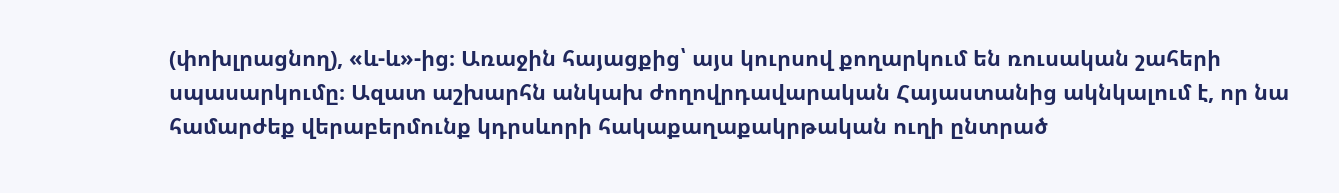(փոխլրացնող), «և-և»-ից։ Առաջին հայացքից՝ այս կուրսով քողարկում են ռուսական շահերի սպասարկումը։ Ազատ աշխարհն անկախ ժողովրդավարական Հայաստանից ակնկալում է, որ նա համարժեք վերաբերմունք կդրսևորի հակաքաղաքակրթական ուղի ընտրած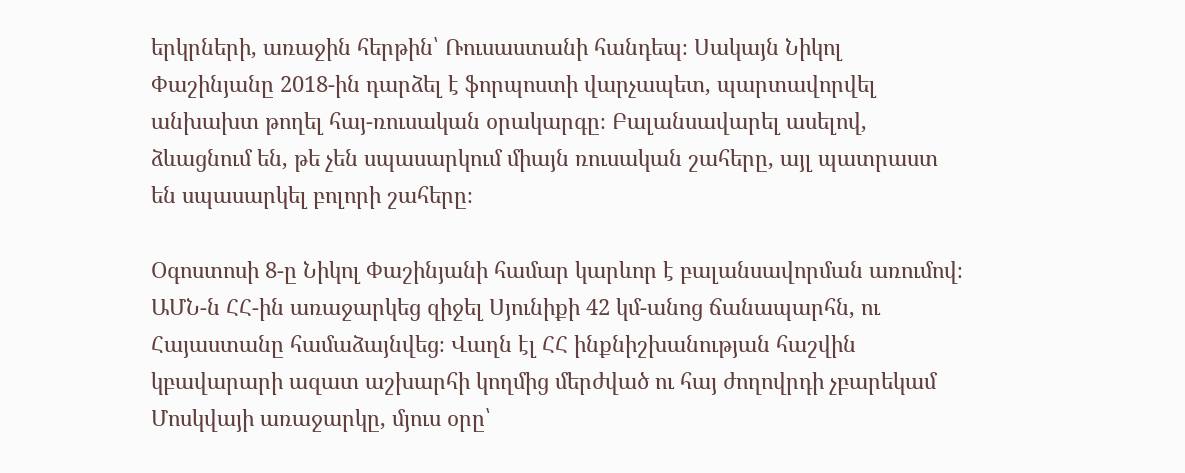երկրների, առաջին հերթին՝ Ռուսաստանի հանդեպ։ Սակայն Նիկոլ Փաշինյանը 2018-ին դարձել է ֆորպոստի վարչապետ, պարտավորվել անխախտ թողել հայ-ռուսական օրակարգը։ Բալանսավարել ասելով, ձևացնում են, թե չեն սպասարկում միայն ռուսական շահերը, այլ պատրաստ են սպասարկել բոլորի շահերը։

Օգոստոսի 8-ը Նիկոլ Փաշինյանի համար կարևոր է բալանսավորման առումով։ ԱՄՆ-ն ՀՀ-ին առաջարկեց զիջել Սյունիքի 42 կմ-անոց ճանապարհն, ու Հայաստանը համաձայնվեց։ Վաղն էլ ՀՀ ինքնիշխանության հաշվին կբավարարի ազատ աշխարհի կողմից մերժված ու հայ ժողովրդի չբարեկամ Մոսկվայի առաջարկը, մյուս օրը՝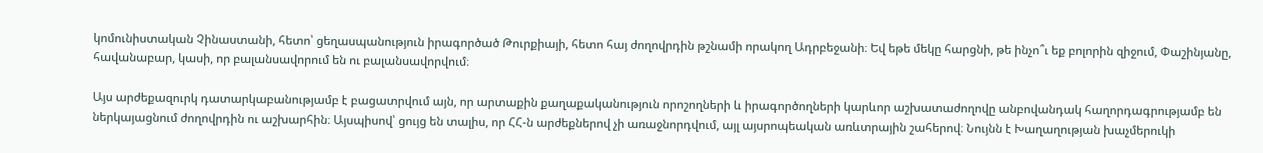կոմունիստական Չինաստանի, հետո՝ ցեղասպանություն իրագործած Թուրքիայի, հետո հայ ժողովրդին թշնամի որակող Ադրբեջանի։ Եվ եթե մեկը հարցնի, թե ինչո՞ւ եք բոլորին զիջում, Փաշինյանը, հավանաբար, կասի, որ բալանսավորում են ու բալանսավորվում։

Այս արժեքազուրկ դատարկաբանությամբ է բացատրվում այն, որ արտաքին քաղաքականություն որոշողների և իրագործողների կարևոր աշխատաժողովը անբովանդակ հաղորդագրությամբ են ներկայացնում ժողովրդին ու աշխարհին։ Այսպիսով՝ ցույց են տալիս, որ ՀՀ-ն արժեքներով չի առաջնորդվում, այլ այսրոպեական առևտրային շահերով։ Նույնն է Խաղաղության խաչմերուկի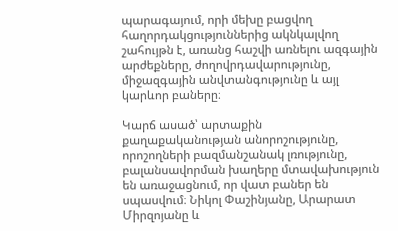պարագայում, որի մեխը բացվող հաղորդակցություններից ակնկալվող շահույթն է, առանց հաշվի առնելու ազգային արժեքները, ժողովրդավարությունը, միջազգային անվտանգությունը և այլ կարևոր բաները։

Կարճ ասած՝ արտաքին քաղաքականության անորոշությունը, որոշողների բազմանշանակ լռությունը, բալանսավորման խաղերը մտավախություն են առաջացնում, որ վատ բաներ են սպասվում։ Նիկոլ Փաշինյանը, Արարատ Միրզոյանը և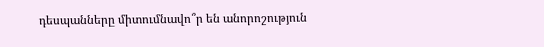դեսպանները միտումնավո՞ր են անորոշություն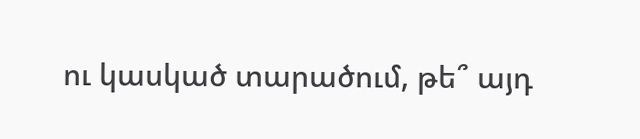ու կասկած տարածում, թե՞ այդ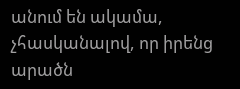անում են ակամա, չհասկանալով, որ իրենց արածն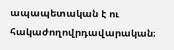ապապետական է ու հակաժողովրդավարական։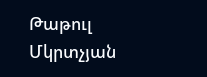Թաթուլ Մկրտչյան